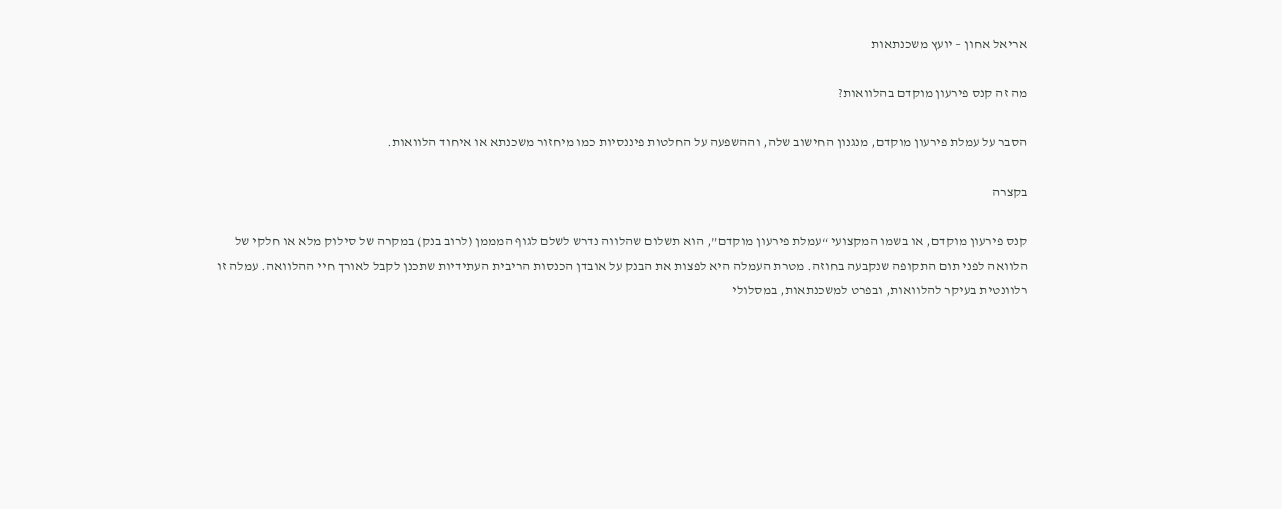אריאל אחון – יועץ משכנתאות

מה זה קנס פירעון מוקדם בהלוואות?

הסבר על עמלת פירעון מוקדם, מנגנון החישוב שלה, וההשפעה על החלטות פיננסיות כמו מיחזור משכנתא או איחוד הלוואות.

בקצרה

קנס פירעון מוקדם, או בשמו המקצועי “עמלת פירעון מוקדם”, הוא תשלום שהלווה נדרש לשלם לגוף המממן (לרוב בנק) במקרה של סילוק מלא או חלקי של הלוואה לפני תום התקופה שנקבעה בחוזה. מטרת העמלה היא לפצות את הבנק על אובדן הכנסות הריבית העתידיות שתכנן לקבל לאורך חיי ההלוואה. עמלה זו רלוונטית בעיקר להלוואות, ובפרט למשכנתאות, במסלולי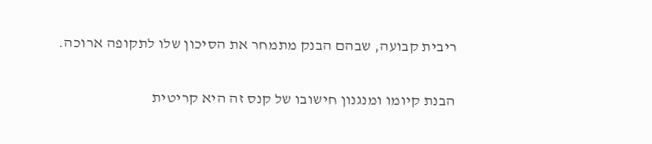ריבית קבועה, שבהם הבנק מתמחר את הסיכון שלו לתקופה ארוכה.

הבנת קיומו ומנגנון חישובו של קנס זה היא קריטית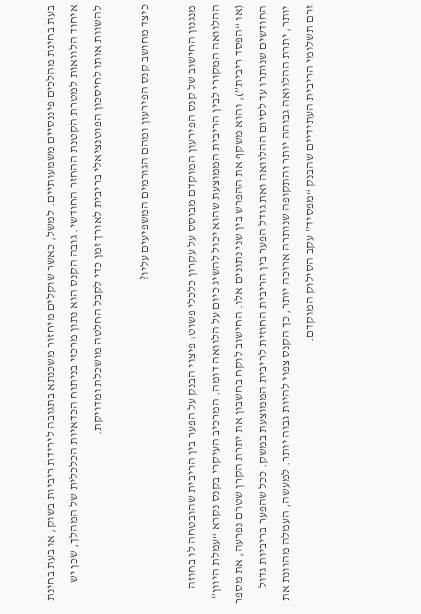בעת בחינת מהלכים פיננסיים משמעותיים. למשל, כאשר שוקלים מיחזור משכנתא בתגובה לירידת ריביות בשוק, או בעת בחינת איחוד הלוואות למטרת הקטנת ההחזר החודשי. גובה הקנס הוא נתון מרכזי בניתוח הכדאיות הכלכלית של המהלך, שכן יש להשוות אותו לחיסכון הפוטנציאלי בריבית לאורך זמן כדי לקבל החלטה מושכלת ומדויקת.

כיצד מחושב קנס הפירעון ומהם הגורמים המשפיעים עליו?

מנגנון החישוב של קנס הפירעון המוקדם מבוסס על עקרון כלכלי פשוט: פיצוי הבנק על הפער בין הריבית שהובטחה לו בחוזה ההלוואה המקורי לבין הריבית הממוצעת שהוא יכול להשיג כיום על הלוואה דומה. המרכיב העיקרי בקנס נקרא “עמלת היוון” (או “הפסד ריבית”), והוא משקף את ההפרש בין שני נתונים אלו. החישוב לוקח בחשבון את יתרת הקרן שטרם נפרעה, את מספר החודשים שנותרו עד לסיום ההלוואה ואת גודל הפער בין הריבית החוזית לריבית הממוצעת במשק. ככל שהפער בריביות גדול יותר, יתרת ההלוואה גבוהה יותר והתקופה שנותרה ארוכה יותר, כך הקנס צפוי להיות גבוה יותר. למעשה, העמלה מהוונת את זרם תשלומי הריבית העתידיים שהבנק “מפסיד” עקב הסילוק המוקדם.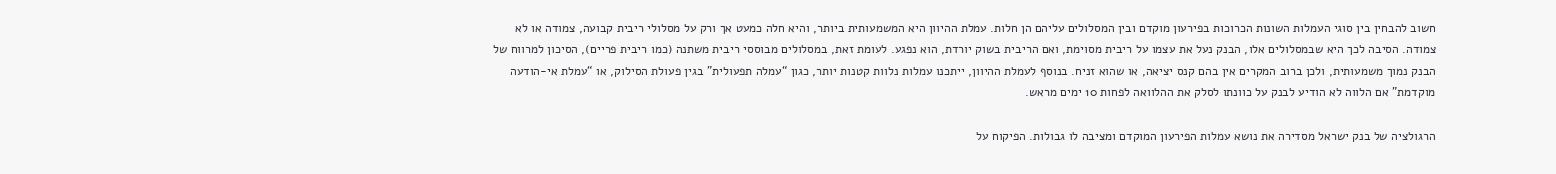חשוב להבחין בין סוגי העמלות השונות הכרוכות בפירעון מוקדם ובין המסלולים עליהם הן חלות. עמלת ההיוון היא המשמעותית ביותר, והיא חלה כמעט אך ורק על מסלולי ריבית קבועה, צמודה או לא צמודה. הסיבה לכך היא שבמסלולים אלו, הבנק נעל את עצמו על ריבית מסוימת, ואם הריבית בשוק יורדת, הוא נפגע. לעומת זאת, במסלולים מבוססי ריבית משתנה (כמו ריבית פריים), הסיכון למרווח של הבנק נמוך משמעותית, ולכן ברוב המקרים אין בהם קנס יציאה, או שהוא זניח. בנוסף לעמלת ההיוון, ייתכנו עמלות נלוות קטנות יותר, כגון “עמלה תפעולית” בגין פעולת הסילוק, או “עמלת אי-הודעה מוקדמת” אם הלווה לא הודיע לבנק על כוונתו לסלק את ההלוואה לפחות 10 ימים מראש.

הרגולציה של בנק ישראל מסדירה את נושא עמלות הפירעון המוקדם ומציבה לו גבולות. הפיקוח על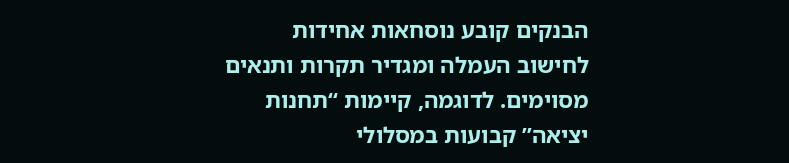הבנקים קובע נוסחאות אחידות לחישוב העמלה ומגדיר תקרות ותנאים מסוימים. לדוגמה, קיימות “תחנות יציאה” קבועות במסלולי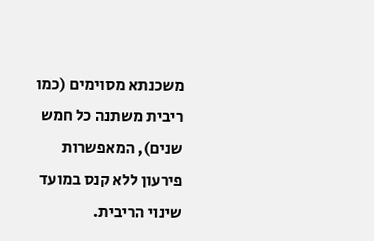משכנתא מסוימים (כמו ריבית משתנה כל חמש שנים), המאפשרות פירעון ללא קנס במועד שינוי הריבית.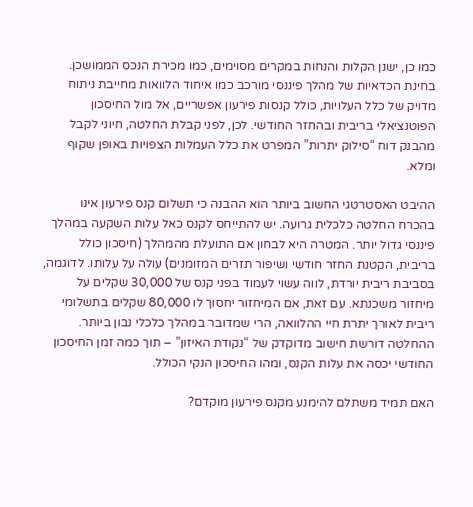כמו כן, ישנן הקלות והנחות במקרים מסוימים, כמו מכירת הנכס הממושכן. בחינת הכדאיות של מהלך פיננסי מורכב כמו איחוד הלוואות מחייבת ניתוח מדויק של כלל העלויות, כולל קנסות פירעון אפשריים, אל מול החיסכון הפוטנציאלי בריבית ובהחזר החודשי. לכן, לפני קבלת החלטה, חיוני לקבל מהבנק דוח “סילוק יתרות” המפרט את כלל העמלות הצפויות באופן שקוף ומלא.

ההיבט האסטרטגי החשוב ביותר הוא ההבנה כי תשלום קנס פירעון אינו בהכרח החלטה כלכלית גרועה. יש להתייחס לקנס כאל עלות השקעה במהלך פיננסי גדול יותר. המטרה היא לבחון אם התועלת מהמהלך (חיסכון כולל בריבית, הקטנת החזר חודשי ושיפור תזרים המזומנים) עולה על עלותו. לדוגמה, בסביבת ריבית יורדת, לווה עשוי לעמוד בפני קנס של 30,000 שקלים על מיחזור משכנתא. עם זאת, אם המיחזור יחסוך לו 80,000 שקלים בתשלומי ריבית לאורך יתרת חיי ההלוואה, הרי שמדובר במהלך כלכלי נבון ביותר. ההחלטה דורשת חישוב מדוקדק של “נקודת האיזון” – תוך כמה זמן החיסכון החודשי יכסה את עלות הקנס, ומהו החיסכון הנקי הכולל.

האם תמיד משתלם להימנע מקנס פירעון מוקדם?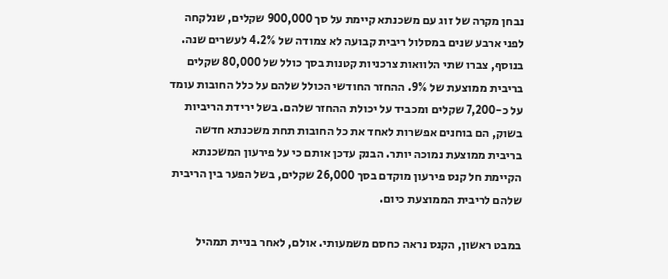נבחן מקרה של זוג עם משכנתא קיימת על סך 900,000 שקלים, שנלקחה לפני ארבע שנים במסלול ריבית קבועה לא צמודה של 4.2% לעשרים שנה. בנוסף, צברו שתי הלוואות צרכניות קטנות בסך כולל של 80,000 שקלים בריבית ממוצעת של 9%. ההחזר החודשי הכולל שלהם על כלל החובות עומד על כ-7,200 שקלים ומכביד על יכולת ההחזר שלהם. בשל ירידת הריביות בשוק, הם בוחנים אפשרות לאחד את כל החובות תחת משכנתא חדשה בריבית ממוצעת נמוכה יותר. הבנק עדכן אותם כי על פירעון המשכנתא הקיימת חל קנס פירעון מוקדם בסך 26,000 שקלים, בשל הפער בין הריבית שלהם לריבית הממוצעת כיום.

במבט ראשון, הקנס נראה כחסם משמעותי. אולם, לאחר בניית תמהיל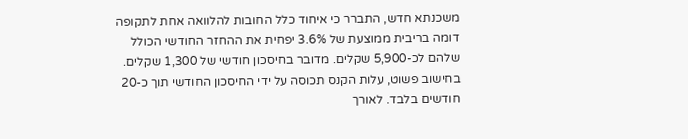משכנתא חדש, התברר כי איחוד כלל החובות להלוואה אחת לתקופה דומה בריבית ממוצעת של 3.6% יפחית את ההחזר החודשי הכולל שלהם לכ-5,900 שקלים. מדובר בחיסכון חודשי של 1,300 שקלים. בחישוב פשוט, עלות הקנס תכוסה על ידי החיסכון החודשי תוך כ-20 חודשים בלבד. לאורך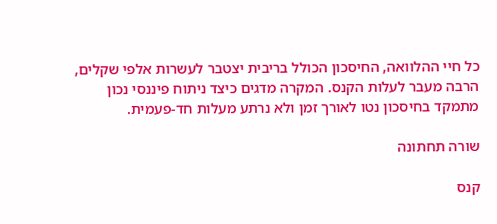כל חיי ההלוואה, החיסכון הכולל בריבית יצטבר לעשרות אלפי שקלים, הרבה מעבר לעלות הקנס. המקרה מדגים כיצד ניתוח פיננסי נכון מתמקד בחיסכון נטו לאורך זמן ולא נרתע מעלות חד-פעמית.

שורה תחתונה

קנס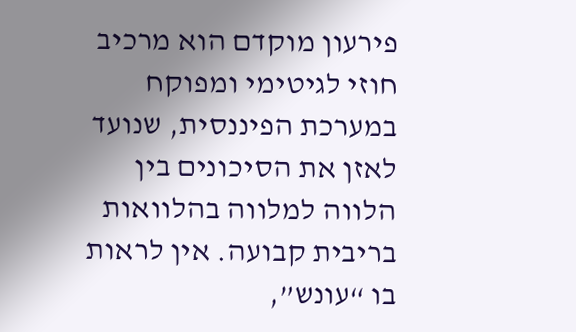פירעון מוקדם הוא מרכיב חוזי לגיטימי ומפוקח במערכת הפיננסית, שנועד לאזן את הסיכונים בין הלווה למלווה בהלוואות בריבית קבועה. אין לראות בו “עונש”,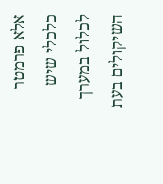אלא פרמטר כלכלי שיש לכלול במערך השיקולים בעת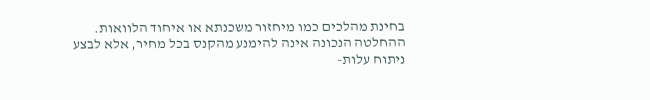בחינת מהלכים כמו מיחזור משכנתא או איחוד הלוואות. ההחלטה הנכונה אינה להימנע מהקנס בכל מחיר, אלא לבצע ניתוח עלות-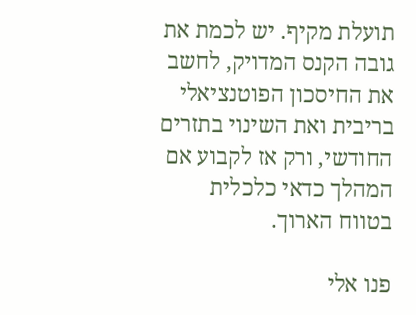תועלת מקיף. יש לכמת את גובה הקנס המדויק, לחשב את החיסכון הפוטנציאלי בריבית ואת השינוי בתזרים החודשי, ורק אז לקבוע אם המהלך כדאי כלכלית בטווח הארוך.

פנו אלי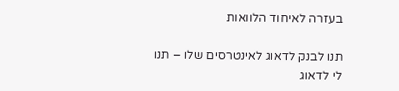בעזרה לאיחוד הלוואות

תנו לבנק לדאוג לאינטרסים שלו – תנו לי לדאוג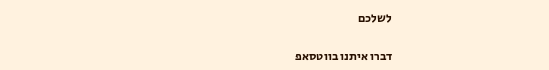לשלכם

דברו איתנו בווטסאפ